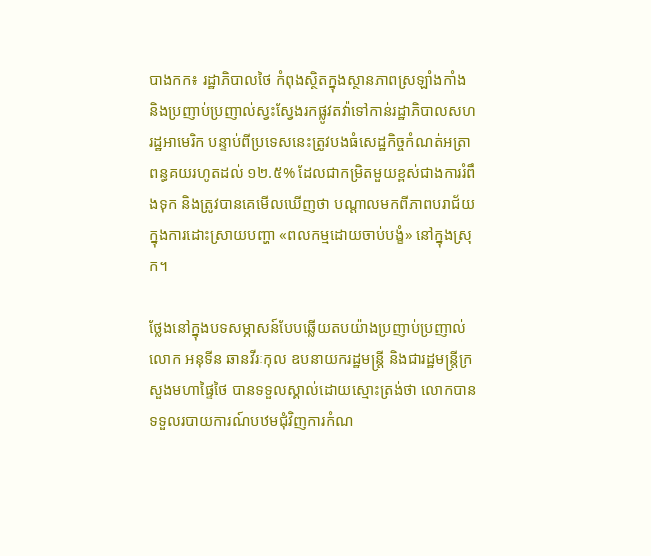បាងកក៖ រដ្ឋាភិបាលថៃ កំពុងស្ថិតក្នុងស្ថានភាពស្រឡាំងកាំង និងប្រញាប់ប្រញាល់ស្វះស្វែងរកផ្លូវតវ៉ាទៅកាន់រដ្ឋាភិបាលសហរដ្ឋអាមេរិក បន្ទាប់ពីប្រទេសនេះត្រូវបងធំសេដ្ឋកិច្ចកំណត់អត្រាពន្ធគយរហូតដល់ ១២.៥% ដែលជាកម្រិតមួយខ្ពស់ជាងការរំពឹងទុក និងត្រូវបានគេមើលឃើញថា បណ្តាលមកពីភាពបរាជ័យក្នុងការដោះស្រាយបញ្ហា «ពលកម្មដោយចាប់បង្ខំ» នៅក្នុងស្រុក។

ថ្លែងនៅក្នុងបទសម្ភាសន៍បែបឆ្លើយតបយ៉ាងប្រញាប់ប្រញាល់ លោក អនុទីន ឆានវីរៈកុល ឧបនាយករដ្ឋមន្ត្រី និងជារដ្ឋមន្ត្រីក្រសួងមហាផ្ទៃថៃ បានទទួលស្គាល់ដោយស្មោះត្រង់ថា លោកបានទទួលរបាយការណ៍បឋមជុំវិញការកំណ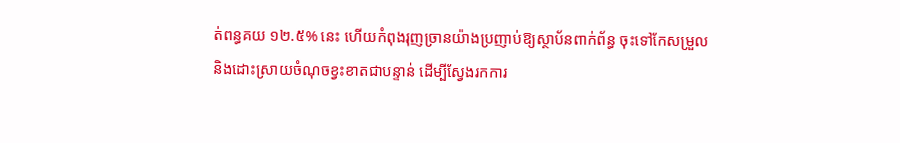ត់ពន្ធគយ ១២.៥% នេះ ហើយកំពុងរុញច្រានយ៉ាងប្រញាប់ឱ្យស្ថាប័នពាក់ព័ន្ធ ចុះទៅកែសម្រួល និងដោះស្រាយចំណុចខ្វះខាតជាបន្ទាន់ ដើម្បីស្វែងរកការ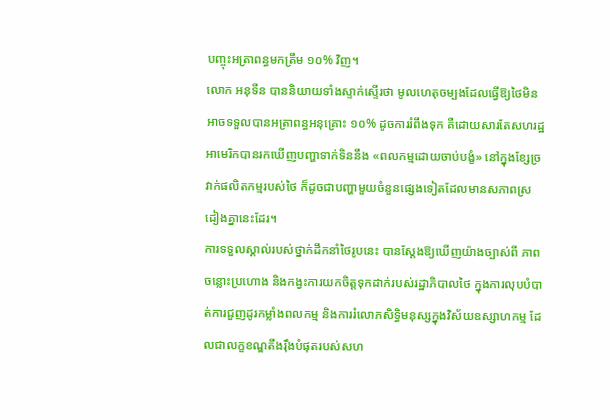បញ្ចុះអត្រាពន្ធមកត្រឹម ១០% វិញ។
លោក អនុទីន បាននិយាយទាំងស្ទាក់ស្ទើរថា មូលហេតុចម្បងដែលធ្វើឱ្យថៃមិនអាចទទួលបានអត្រាពន្ធអនុគ្រោះ ១០% ដូចការរំពឹងទុក គឺដោយសារតែសហរដ្ឋអាមេរិកបានរកឃើញបញ្ហាទាក់ទិននឹង «ពលកម្មដោយចាប់បង្ខំ» នៅក្នុងខ្សែច្រវាក់ផលិតកម្មរបស់ថៃ ក៏ដូចជាបញ្ហាមួយចំនួនផ្សេងទៀតដែលមានសភាពស្រដៀងគ្នានេះដែរ។
ការទទួលស្គាល់របស់ថ្នាក់ដឹកនាំថៃរូបនេះ បានស្តែងឱ្យឃើញយ៉ាងច្បាស់ពី ភាពចន្លោះប្រហោង និងកង្វះការយកចិត្តទុកដាក់របស់រដ្ឋាភិបាលថៃ ក្នុងការលុបបំបាត់ការជួញដូរកម្លាំងពលកម្ម និងការរំលោភសិទ្ធិមនុស្សក្នុងវិស័យឧស្សាហកម្ម ដែលជាលក្ខខណ្ឌតឹងរ៉ឹងបំផុតរបស់សហ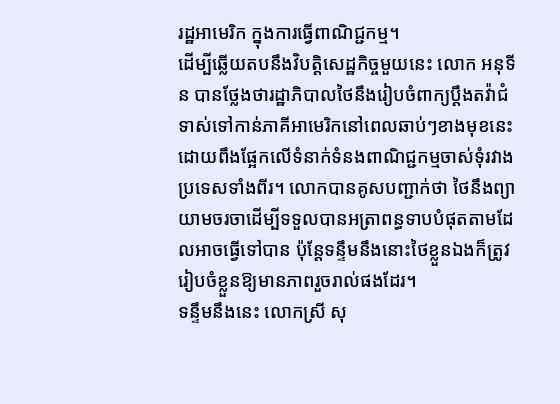រដ្ឋអាមេរិក ក្នុងការធ្វើពាណិជ្ជកម្ម។
ដើម្បីឆ្លើយតបនឹងវិបត្តិសេដ្ឋកិច្ចមួយនេះ លោក អនុទីន បានថ្លែងថារដ្ឋាភិបាលថៃនឹងរៀបចំពាក្យប្តឹងតវ៉ាជំទាស់ទៅកាន់ភាគីអាមេរិកនៅពេលឆាប់ៗខាងមុខនេះ ដោយពឹងផ្អែកលើទំនាក់ទំនងពាណិជ្ជកម្មចាស់ទុំរវាងប្រទេសទាំងពីរ។ លោកបានគូសបញ្ជាក់ថា ថៃនឹងព្យាយាមចរចាដើម្បីទទួលបានអត្រាពន្ធទាបបំផុតតាមដែលអាចធ្វើទៅបាន ប៉ុន្តែទន្ទឹមនឹងនោះថៃខ្លួនឯងក៏ត្រូវរៀបចំខ្លួនឱ្យមានភាពរួចរាល់ផងដែរ។
ទន្ទឹមនឹងនេះ លោកស្រី សុ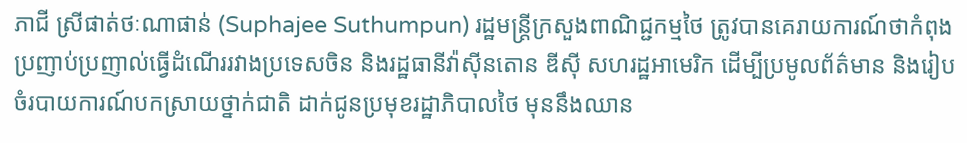ភាជី ស្រីផាត់ថៈណាផាន់ (Suphajee Suthumpun) រដ្ឋមន្ត្រីក្រសួងពាណិជ្ជកម្មថៃ ត្រូវបានគេរាយការណ៍ថាកំពុងប្រញាប់ប្រញាល់ធ្វើដំណើររវាងប្រទេសចិន និងរដ្ឋធានីវ៉ាស៊ីនតោន ឌីស៊ី សហរដ្ឋអាមេរិក ដើម្បីប្រមូលព័ត៌មាន និងរៀបចំរបាយការណ៍បកស្រាយថ្នាក់ជាតិ ដាក់ជូនប្រមុខរដ្ឋាភិបាលថៃ មុននឹងឈាន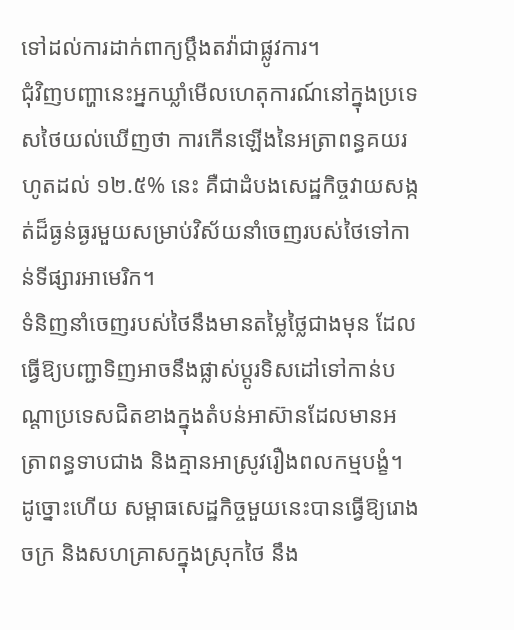ទៅដល់ការដាក់ពាក្យប្តឹងតវ៉ាជាផ្លូវការ។
ជុំវិញបញ្ហានេះអ្នកឃ្លាំមើលហេតុការណ៍នៅក្នុងប្រទេសថៃយល់ឃើញថា ការកើនឡើងនៃអត្រាពន្ធគយរហូតដល់ ១២.៥% នេះ គឺជាដំបងសេដ្ឋកិច្ចវាយសង្កត់ដ៏ធ្ងន់ធ្ងរមួយសម្រាប់វិស័យនាំចេញរបស់ថៃទៅកាន់ទីផ្សារអាមេរិក។
ទំនិញនាំចេញរបស់ថៃនឹងមានតម្លៃថ្លៃជាងមុន ដែលធ្វើឱ្យបញ្ជាទិញអាចនឹងផ្លាស់ប្តូរទិសដៅទៅកាន់បណ្តាប្រទេសជិតខាងក្នុងតំបន់អាស៊ានដែលមានអត្រាពន្ធទាបជាង និងគ្មានអាស្រូវរឿងពលកម្មបង្ខំ។
ដូច្នោះហើយ សម្ពាធសេដ្ឋកិច្ចមួយនេះបានធ្វើឱ្យរោងចក្រ និងសហគ្រាសក្នុងស្រុកថៃ នឹង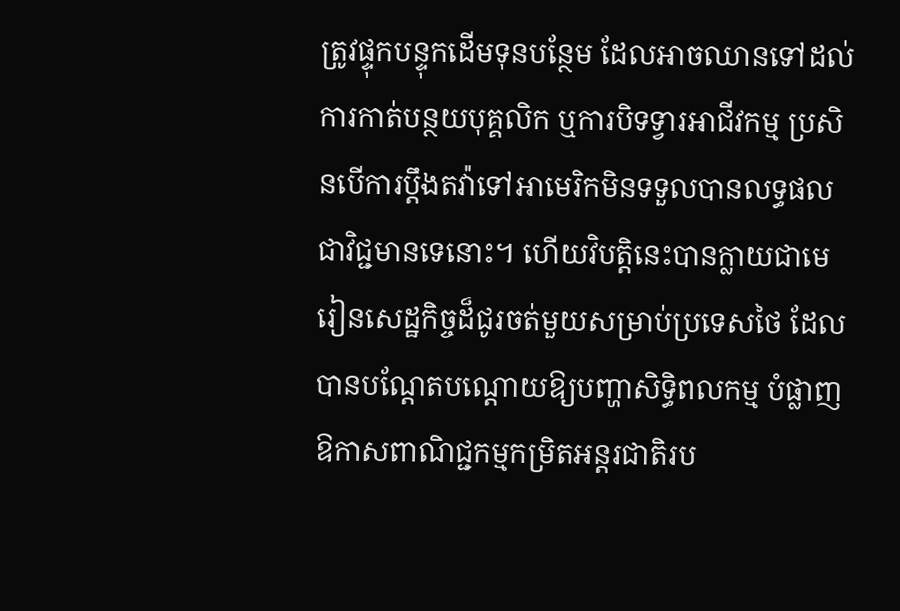ត្រូវផ្ទុកបន្ទុកដើមទុនបន្ថែម ដែលអាចឈានទៅដល់ការកាត់បន្ថយបុគ្គលិក ឬការបិទទ្វារអាជីវកម្ម ប្រសិនបើការប្តឹងតវ៉ាទៅអាមេរិកមិនទទួលបានលទ្ធផលជាវិជ្ជមានទេនោះ។ ហើយវិបត្តិនេះបានក្លាយជាមេរៀនសេដ្ឋកិច្ចដ៏ជូរចត់មួយសម្រាប់ប្រទេសថៃ ដែលបានបណ្តែតបណ្តោយឱ្យបញ្ហាសិទ្ធិពលកម្ម បំផ្លាញឱកាសពាណិជ្ជកម្មកម្រិតអន្តរជាតិរប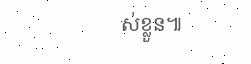ស់ខ្លួន៕